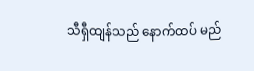သီရှီထျန်သည် နောက်ထပ် မည်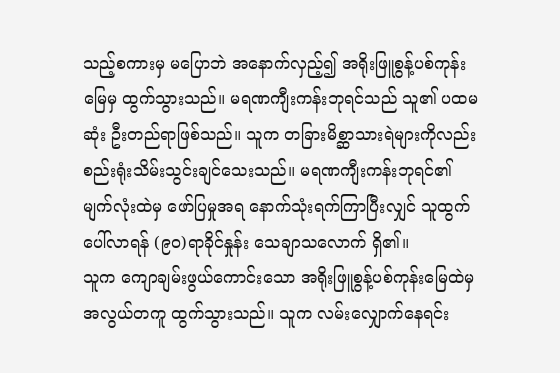သည့်စကားမှ မပြောဘဲ အနောက်လှည့်၍ အရိုးဖြူစွန့်ပစ်ကုန်းမြေမှ ထွက်သွားသည်။ မရဏကျီးကန်းဘုရင်သည် သူ၏ ပထမဆုံး ဦးတည်ရာဖြစ်သည်။ သူက တခြားမိစ္ဆာသားရဲများကိုလည်း စည်းရုံးသိမ်းသွင်းချင်သေးသည်။ မရဏကျီးကန်းဘုရင်၏ မျက်လုံးထဲမှ ဖော်ပြမှုအရ နောက်သုံးရက်ကြာပြီးလျှင် သူထွက်ပေါ်လာရန် (၉၀)ရာခိုင်နှုန်း သေချာသလောက် ရှိ၏။
သူက ကျောချမ်းဖွယ်ကောင်းသော အရိုးဖြူစွန့်ပစ်ကုန်းမြေထဲမှ အလွယ်တကူ ထွက်သွားသည်။ သူက လမ်းလျှောက်နေရင်း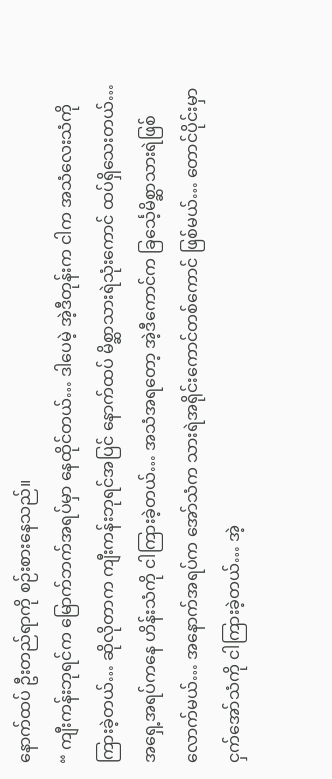နောက်ထပ် ဦးတည်ရာကို စဉ်းစားနေသည်။
“ ကျီးကန်းဘုရင်က မြောက်ဘက်အရပ်မှာ နေထိုင်တယ်… ဒါပေမဲ့ အဲ့ဒီတုန်းက ငါက အသံလေးသံကို ကြားခဲ့တယ်… ဆိုလိုတာက ကျီးကန်းဘုရင်အပြင် နောက်ထပ် မိစ္ဆာသားရဲသုံးကောင် ထပ်ရှိသေးတယ်… အရှေ့အရပ်ကနေ ဟိန်းသံကို ငါကြားခဲ့တယ်… အသံအရတော့ အဲ့ဒီကောင်က ခြင်္သေ့မိစ္ဆာသားရဲဖြစ်လောက်မယ်… အနောက်အရပ်က အော်သံက သားရဲအရိုင်းကောင်တစ်ကောင် ဖြစ်မယ်… တောင်ပိုင်းမှာ ငှက်အော်သံကို ငါကြားခဲ့တယ်… အဲ့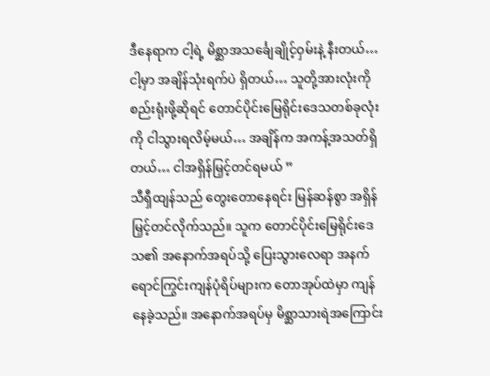ဒီနေရာက ငါ့ရဲ့ မိစ္ဆာအသင်္ချေချိုင့်ဝှမ်းနဲ့ နီးတယ်… ငါ့မှာ အချိန်သုံးရက်ပဲ ရှိတယ်… သူတို့အားလုံးကို စည်းရုံးဖို့ဆိုရင် တောင်ပိုင်းမြေရိုင်းဒေသတစ်ခုလုံးကို ငါသွားရလိမ့်မယ်… အချိန်က အကန့်အသတ်ရှိတယ်… ငါအရှိန်မြှင့်တင်ရမယ် ”
သီရှီထျန်သည် တွေးတောနေရင်း မြန်ဆန်စွာ အရှိန်မြှင့်တင်လိုက်သည်။ သူက တောင်ပိုင်းမြေရိုင်းဒေသ၏ အနောက်အရပ်သို့ ပြေးသွားလေရာ အနက်ရောင်ကြွင်းကျန်ပုံရိပ်များက တောအုပ်ထဲမှာ ကျန်နေခဲ့သည်။ အနောက်အရပ်မှ မိစ္ဆာသားရဲအကြောင်း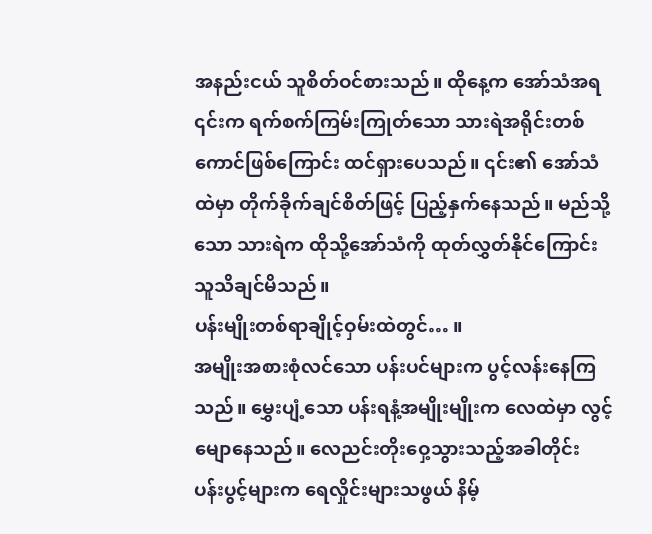အနည်းငယ် သူစိတ်ဝင်စားသည်။ ထိုနေ့က အော်သံအရ ၎င်းက ရက်စက်ကြမ်းကြုတ်သော သားရဲအရိုင်းတစ်ကောင်ဖြစ်ကြောင်း ထင်ရှားပေသည်။ ၎င်း၏ အော်သံထဲမှာ တိုက်ခိုက်ချင်စိတ်ဖြင့် ပြည့်နှက်နေသည်။ မည်သို့သော သားရဲက ထိုသို့အော်သံကို ထုတ်လွှတ်နိုင်ကြောင်း သူသိချင်မိသည်။
ပန်းမျိုးတစ်ရာချိုင့်ဝှမ်းထဲတွင်… ။
အမျိုးအစားစုံလင်သော ပန်းပင်များက ပွင့်လန်းနေကြသည်။ မွှေးပျံ့သော ပန်းရနံ့အမျိုးမျိုးက လေထဲမှာ လွင့်မျောနေသည်။ လေညင်းတိုးဝှေ့သွားသည့်အခါတိုင်း ပန်းပွင့်များက ရေလှိုင်းများသဖွယ် နိမ့်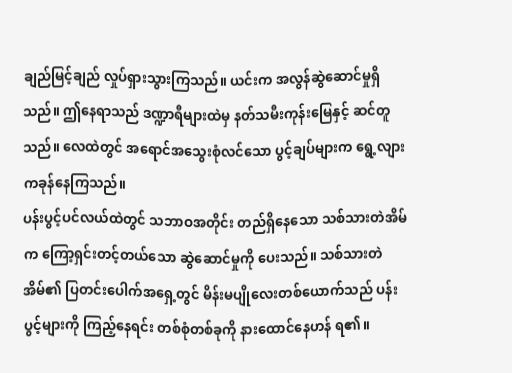ချည်မြင့်ချည် လှုပ်ရှားသွားကြသည်။ ယင်းက အလွန်ဆွဲဆောင်မှုရှိသည်။ ဤနေရာသည် ဒဏ္ဍာရီများထဲမှ နတ်သမီးကုန်းမြေနှင့် ဆင်တူသည်။ လေထဲတွင် အရောင်အသွေးစုံလင်သော ပွင့်ချပ်များက ရွေ့လျားကခုန်နေကြသည်။
ပန်းပွင့်ပင်လယ်ထဲတွင် သဘာဝအတိုင်း တည်ရှိနေသော သစ်သားတဲအိမ်က ကြော့ရှင်းတင့်တယ်သော ဆွဲဆောင်မှုကို ပေးသည်။ သစ်သားတဲအိမ်၏ ပြတင်းပေါက်အရှေ့တွင် မိန်းမပျိုလေးတစ်ယောက်သည် ပန်းပွင့်များကို ကြည့်နေရင်း တစ်စုံတစ်ခုကို နားထောင်နေဟန် ရ၏။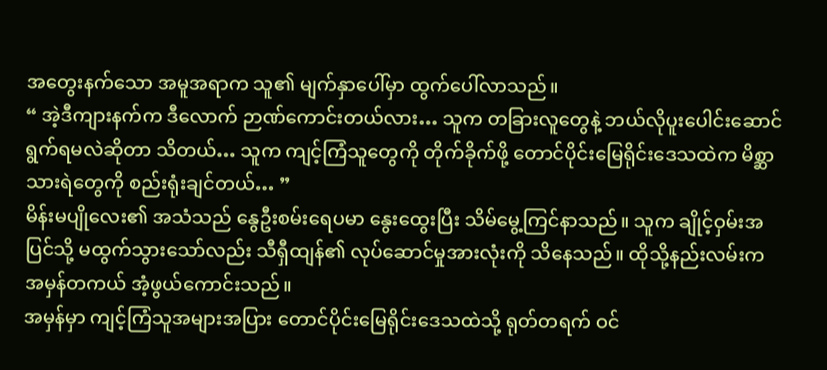အတွေးနက်သော အမူအရာက သူ၏ မျက်နှာပေါ်မှာ ထွက်ပေါ်လာသည်။
“ အဲ့ဒီကျားနက်က ဒီလောက် ဉာဏ်ကောင်းတယ်လား… သူက တခြားလူတွေနဲ့ ဘယ်လိုပူးပေါင်းဆောင်ရွက်ရမလဲဆိုတာ သိတယ်… သူက ကျင့်ကြံသူတွေကို တိုက်ခိုက်ဖို့ တောင်ပိုင်းမြေရိုင်းဒေသထဲက မိစ္ဆာသားရဲတွေကို စည်းရုံးချင်တယ်… ”
မိန်းမပျိုလေး၏ အသံသည် နွေဦးစမ်းရေပမာ နွေးထွေးပြီး သိမ်မွေ့ကြင်နာသည်။ သူက ချိုင့်ဝှမ်းအပြင်သို့ မထွက်သွားသော်လည်း သီရှီထျန်၏ လုပ်ဆောင်မှုအားလုံးကို သိနေသည်။ ထိုသို့နည်းလမ်းက အမှန်တကယ် အံ့ဖွယ်ကောင်းသည်။
အမှန်မှာ ကျင့်ကြံသူအများအပြား တောင်ပိုင်းမြေရိုင်းဒေသထဲသို့ ရုတ်တရက် ဝင်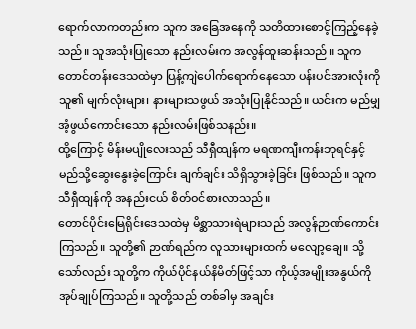ရောက်လာကတည်းက သူက အခြေအနေကို သတိထားစောင့်ကြည့်နေခဲ့သည်။ သူအသုံးပြုသော နည်းလမ်းက အလွန်ထူးဆန်းသည်။ သူက တောင်တန်းဒေသထဲမှာ ပြန့်ကျဲပေါက်ရောက်နေသော ပန်းပင်အားလုံးကို သူ၏ မျက်လုံးများ၊ နားများသဖွယ် အသုံးပြုနိုင်သည်။ ယင်းက မည်မျှအံ့ဖွယ်ကောင်းသော နည်းလမ်းဖြစ်သနည်း။
ထို့ကြောင့် မိန်းမပျိုလေးသည် သီရှီထျန်က မရဏကျီးကန်းဘုရင်နှင့် မည်သို့ဆွေးနွေးခဲ့ကြောင်း ချက်ချင်း သိရှိသွားခဲ့ခြင်း ဖြစ်သည်။ သူက သီရှီထျန်ကို အနည်းငယ် စိတ်ဝင်စားလာသည်။
တောင်ပိုင်းမြေရိုင်းဒေသထဲမှ မိစ္ဆာသားရဲများသည် အလွန်ဉာဏ်ကောင်းကြသည်။ သူတို့၏ ဉာဏ်ရည်က လူသားများထက် မလျော့ချေ။ သို့သော်လည်း သူတို့က ကိုယ်ပိုင်နယ်နိမိတ်ဖြင့်သာ ကိုယ့်အမျိုးအနွယ်ကို အုပ်ချုပ်ကြသည်။ သူတို့သည် တစ်ခါမှ အချင်း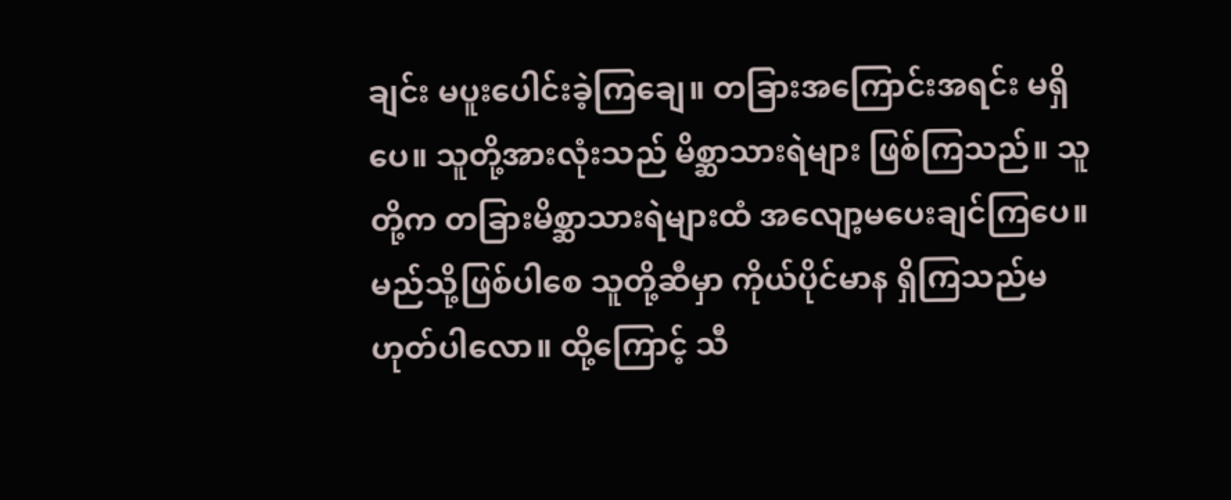ချင်း မပူးပေါင်းခဲ့ကြချေ။ တခြားအကြောင်းအရင်း မရှိပေ။ သူတို့အားလုံးသည် မိစ္ဆာသားရဲများ ဖြစ်ကြသည်။ သူတို့က တခြားမိစ္ဆာသားရဲများထံ အလျော့မပေးချင်ကြပေ။ မည်သို့ဖြစ်ပါစေ သူတို့ဆီမှာ ကိုယ်ပိုင်မာန ရှိကြသည်မဟုတ်ပါလော။ ထို့ကြောင့် သီ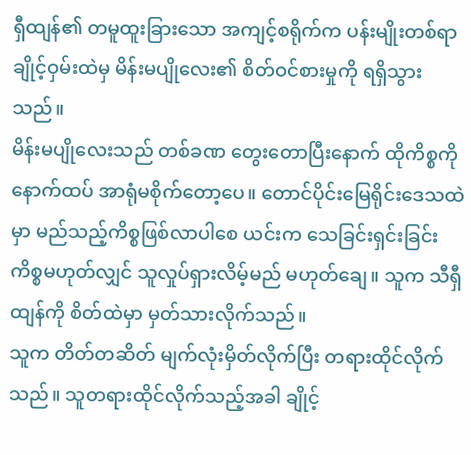ရှီထျန်၏ တမူထူးခြားသော အကျင့်စရိုက်က ပန်းမျိုးတစ်ရာချိုင့်ဝှမ်းထဲမှ မိန်းမပျိုလေး၏ စိတ်ဝင်စားမှုကို ရရှိသွားသည်။
မိန်းမပျိုလေးသည် တစ်ခဏ တွေးတောပြီးနောက် ထိုကိစ္စကို နောက်ထပ် အာရုံမစိုက်တော့ပေ။ တောင်ပိုင်းမြေရိုင်းဒေသထဲမှာ မည်သည့်ကိစ္စဖြစ်လာပါစေ ယင်းက သေခြင်းရှင်းခြင်းကိစ္စမဟုတ်လျှင် သူလှုပ်ရှားလိမ့်မည် မဟုတ်ချေ။ သူက သီရှီထျန်ကို စိတ်ထဲမှာ မှတ်သားလိုက်သည်။
သူက တိတ်တဆိတ် မျက်လုံးမှိတ်လိုက်ပြီး တရားထိုင်လိုက်သည်။ သူတရားထိုင်လိုက်သည့်အခါ ချိုင့်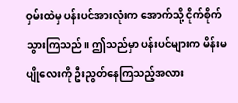ဝှမ်းထဲမှ ပန်းပင်အားလုံးက အောက်သို့ ငိုက်စိုက်သွားကြသည်။ ဤသည်မှာ ပန်းပင်များက မိန်းမပျိုလေးကို ဦးညွတ်နေကြသည့်အလား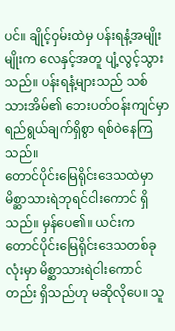ပင်။ ချိုင့်ဝှမ်းထဲမှ ပန်းရနံ့အမျိုးမျိုးက လေနှင့်အတူ ပျံ့လွင့်သွားသည်။ ပန်းရနံ့များသည် သစ်သားအိမ်၏ ဘေးပတ်ဝန်းကျင်မှာ ရည်ရွယ်ချက်ရှိစွာ ရစ်ဝဲနေကြသည်။
တောင်ပိုင်းမြေရိုင်းဒေသထဲမှာ မိစ္ဆာသားရဲဘုရင်ငါးကောင် ရှိသည်။ မှန်ပေ၏။ ယင်းက တောင်ပိုင်းမြေရိုင်းဒေသတစ်ခုလုံးမှာ မိစ္ဆာသားရဲငါးကောင်တည်း ရှိသည်ဟု မဆိုလိုပေ။ သူ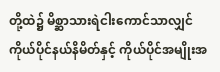တို့ထဲ၌ မိစ္ဆာသားရဲငါးကောင်သာလျှင် ကိုယ်ပိုင်နယ်နိမိတ်နှင့် ကိုယ်ပိုင်အမျိုးအ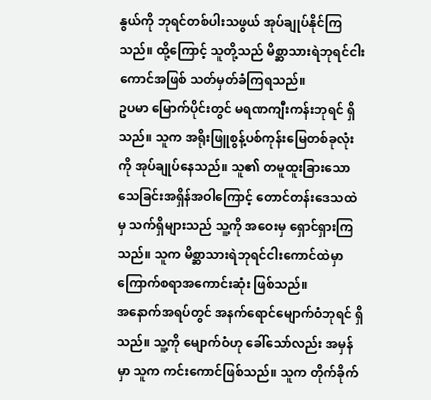နွယ်ကို ဘုရင်တစ်ပါးသဖွယ် အုပ်ချုပ်နိုင်ကြသည်။ ထို့ကြောင့် သူတို့သည် မိစ္ဆာသားရဲဘုရင်ငါးကောင်အဖြစ် သတ်မှတ်ခံကြရသည်။
ဥပမာ မြောက်ပိုင်းတွင် မရဏကျီးကန်းဘုရင် ရှိသည်။ သူက အရိုးဖြူစွန့်ပစ်ကုန်းမြေတစ်ခုလုံးကို အုပ်ချုပ်နေသည်။ သူ၏ တမူထူးခြားသော သေခြင်းအရှိန်အဝါကြောင့် တောင်တန်းဒေသထဲမှ သက်ရှိများသည် သူ့ကို အဝေးမှ ရှောင်ရှားကြသည်။ သူက မိစ္ဆာသားရဲဘုရင်ငါးကောင်ထဲမှာ ကြောက်စရာအကောင်းဆုံး ဖြစ်သည်။
အနောက်အရပ်တွင် အနက်ရောင်မျောက်ဝံဘုရင် ရှိသည်။ သူ့ကို မျောက်ဝံဟု ခေါ်သော်လည်း အမှန်မှာ သူက ကင်းကောင်ဖြစ်သည်။ သူက တိုက်ခိုက်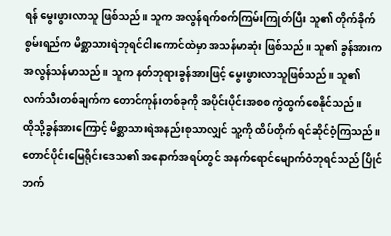ရန် မွေးဖွားလာသူ ဖြစ်သည်။ သူက အလွန်ရက်စက်ကြမ်းကြုတ်ပြီး သူ၏ တိုက်ခိုက်စွမ်းရည်က မိစ္ဆာသားရဲဘုရင်ငါးကောင်ထဲမှာ အသန်မာဆုံး ဖြစ်သည်။ သူ၏ ခွန်အားက အလွန်သန်မာသည်။ သူက နတ်ဘုရားခွန်အားဖြင့် မွေးဖွားလာသူဖြစ်သည်။ သူ၏ လက်သီးတစ်ချက်က တောင်ကုန်းတစ်ခုကို အပိုင်းပိုင်းအစစ ကွဲထွက်စေနိုင်သည်။
ထိုသို့ခွန်အားကြောင့် မိစ္ဆာသားရဲအနည်းစုသာလျှင် သူ့ကို ထိပ်တိုက် ရင်ဆိုင်ဝံ့ကြသည်။ တောင်ပိုင်းမြေရိုင်းဒေသ၏ အနောက်အရပ်တွင် အနက်ရောင်မျောက်ဝံဘုရင်သည် ပြိုင်ဘက်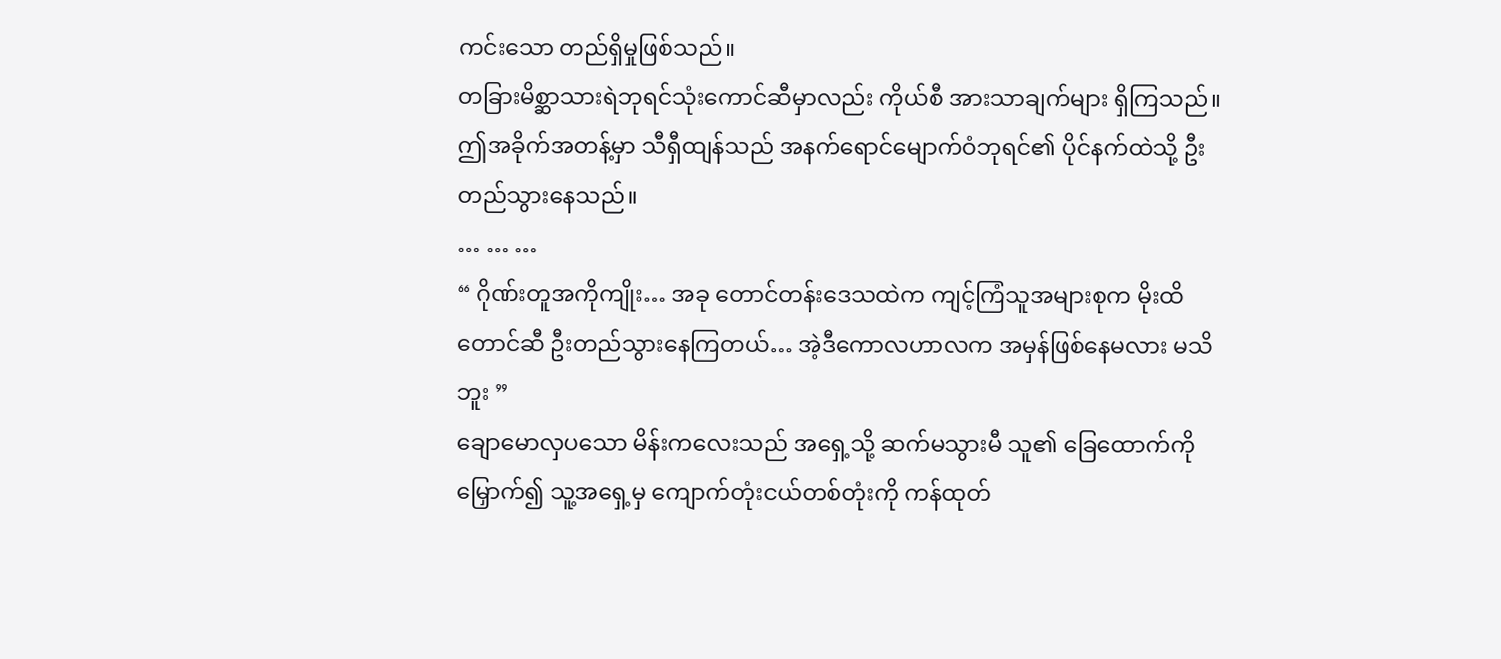ကင်းသော တည်ရှိမှုဖြစ်သည်။
တခြားမိစ္ဆာသားရဲဘုရင်သုံးကောင်ဆီမှာလည်း ကိုယ်စီ အားသာချက်များ ရှိကြသည်။
ဤအခိုက်အတန့်မှာ သီရှီထျန်သည် အနက်ရောင်မျောက်ဝံဘုရင်၏ ပိုင်နက်ထဲသို့ ဦးတည်သွားနေသည်။
… … …
“ ဂိုဏ်းတူအကိုကျိုး… အခု တောင်တန်းဒေသထဲက ကျင့်ကြံသူအများစုက မိုးထိတောင်ဆီ ဦးတည်သွားနေကြတယ်… အဲ့ဒီကောလဟာလက အမှန်ဖြစ်နေမလား မသိဘူး ”
ချောမောလှပသော မိန်းကလေးသည် အရှေ့သို့ ဆက်မသွားမီ သူ၏ ခြေထောက်ကို မြှောက်၍ သူ့အရှေ့မှ ကျောက်တုံးငယ်တစ်တုံးကို ကန်ထုတ်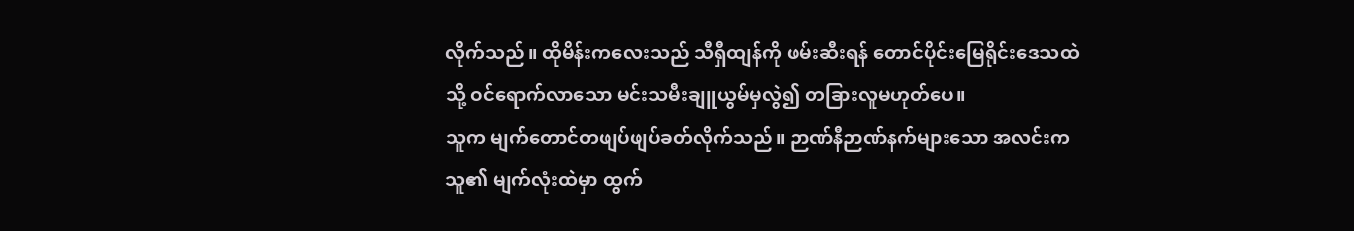လိုက်သည်။ ထိုမိန်းကလေးသည် သီရှီထျန်ကို ဖမ်းဆီးရန် တောင်ပိုင်းမြေရိုင်းဒေသထဲသို့ ဝင်ရောက်လာသော မင်းသမီးချူယွမ်မှလွဲ၍ တခြားလူမဟုတ်ပေ။
သူက မျက်တောင်တဖျပ်ဖျပ်ခတ်လိုက်သည်။ ဉာဏ်နီဉာဏ်နက်များသော အလင်းက သူ၏ မျက်လုံးထဲမှာ ထွက်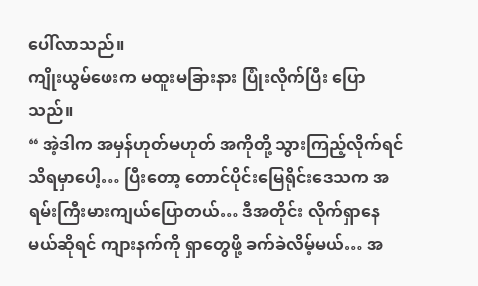ပေါ်လာသည်။
ကျိုးယွမ်ဖေးက မထူးမခြားနား ပြုံးလိုက်ပြီး ပြောသည်။
“ အဲ့ဒါက အမှန်ဟုတ်မဟုတ် အကိုတို့ သွားကြည့်လိုက်ရင် သိရမှာပေါ့… ပြီးတော့ တောင်ပိုင်းမြေရိုင်းဒေသက အရမ်းကြီးမားကျယ်ပြောတယ်… ဒီအတိုင်း လိုက်ရှာနေမယ်ဆိုရင် ကျားနက်ကို ရှာတွေဖို့ ခက်ခဲလိမ့်မယ်… အ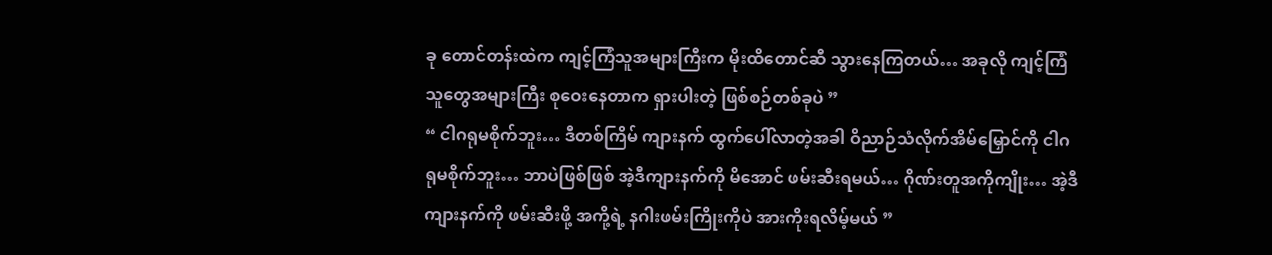ခု တောင်တန်းထဲက ကျင့်ကြံသူအများကြီးက မိုးထိတောင်ဆီ သွားနေကြတယ်… အခုလို ကျင့်ကြံသူတွေအများကြီး စုဝေးနေတာက ရှားပါးတဲ့ ဖြစ်စဉ်တစ်ခုပဲ ”
“ ငါဂရုမစိုက်ဘူး… ဒီတစ်ကြိမ် ကျားနက် ထွက်ပေါ်လာတဲ့အခါ ဝိညာဉ်သံလိုက်အိမ်မြှောင်ကို ငါဂရုမစိုက်ဘူး… ဘာပဲဖြစ်ဖြစ် အဲ့ဒီကျားနက်ကို မိအောင် ဖမ်းဆီးရမယ်… ဂိုဏ်းတူအကိုကျိုး… အဲ့ဒီကျားနက်ကို ဖမ်းဆီးဖို့ အကို့ရဲ့ နဂါးဖမ်းကြိုးကိုပဲ အားကိုးရလိမ့်မယ် ”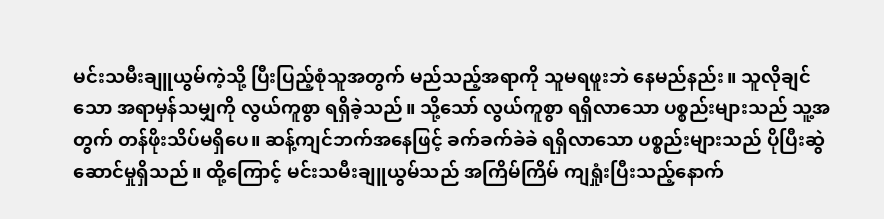မင်းသမီးချူယွမ်ကဲ့သို့ ပြီးပြည့်စုံသူအတွက် မည်သည့်အရာကို သူမရဖူးဘဲ နေမည်နည်း။ သူလိုချင်သော အရာမှန်သမျှကို လွယ်ကူစွာ ရရှိခဲ့သည်။ သို့သော် လွယ်ကူစွာ ရရှိလာသော ပစ္စည်းများသည် သူ့အတွက် တန်ဖိုးသိပ်မရှိပေ။ ဆန့်ကျင်ဘက်အနေဖြင့် ခက်ခက်ခဲခဲ ရရှိလာသော ပစ္စည်းများသည် ပိုပြီးဆွဲဆောင်မှုရှိသည်။ ထို့ကြောင့် မင်းသမီးချူယွမ်သည် အကြိမ်ကြိမ် ကျရှုံးပြီးသည့်နောက်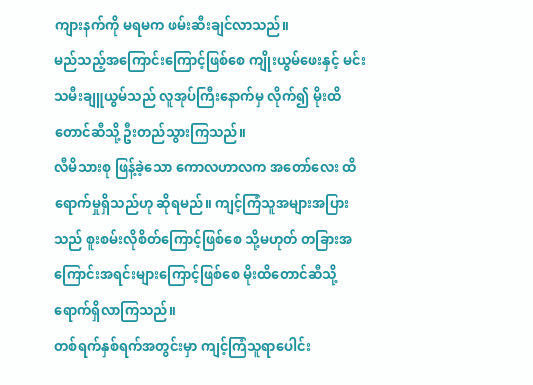ကျားနက်ကို မရမက ဖမ်းဆီးချင်လာသည်။
မည်သည့်အကြောင်းကြောင့်ဖြစ်စေ ကျိုးယွမ်ဖေးနှင့် မင်းသမီးချူယွမ်သည် လူအုပ်ကြီးနောက်မှ လိုက်၍ မိုးထိတောင်ဆီသို့ ဦးတည်သွားကြသည်။
လီမိသားစု ဖြန့်ခဲ့သော ကောလဟာလက အတော်လေး ထိရောက်မှုရှိသည်ဟု ဆိုရမည်။ ကျင့်ကြံသူအများအပြားသည် စူးစမ်းလိုစိတ်ကြောင့်ဖြစ်စေ သို့မဟုတ် တခြားအကြောင်းအရင်းများကြောင့်ဖြစ်စေ မိုးထိတောင်ဆီသို့ ရောက်ရှိလာကြသည်။
တစ်ရက်နှစ်ရက်အတွင်းမှာ ကျင့်ကြံသူရာပေါင်း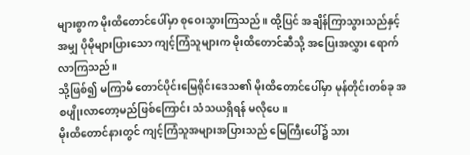များစွာက မိုးထိတောင်ပေါ်မှာ စုဝေးသွားကြသည်။ ထို့ပြင် အချိန်ကြာသွားသည်နှင့်အမျှ ပိုမိုများပြားသော ကျင့်ကြံသူများက မိုးထိတောင်ဆီသို့ အပြေးအလွှား ရောက်လာကြသည်။
သို့ဖြစ်၍ မကြာမီ တောင်ပိုင်းမြေရိုင်းဒေသ၏ မိုးထိတောင်ပေါ်မှာ မုန်တိုင်းတစ်ခု အစပျိုးလာတော့မည်ဖြစ်ကြောင်း သံသယရှိရန် မလိုပေ။
မိုးထိတောင်နားတွင် ကျင့်ကြံသူအများအပြားသည် မြေကြီးပေါ်၌ သား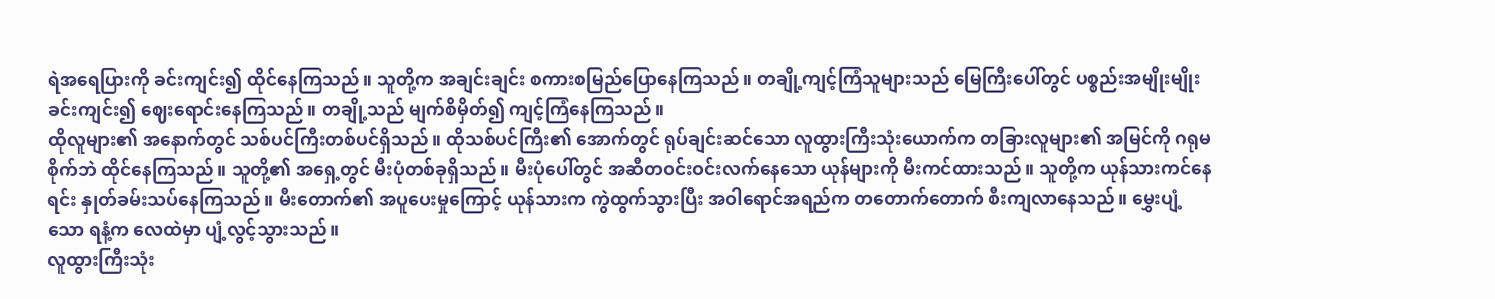ရဲအရေပြားကို ခင်းကျင်း၍ ထိုင်နေကြသည်။ သူတို့က အချင်းချင်း စကားစမြည်ပြောနေကြသည်။ တချို့ကျင့်ကြံသူများသည် မြေကြီးပေါ်တွင် ပစ္စည်းအမျိုးမျိုးခင်းကျင်း၍ ဈေးရောင်းနေကြသည်။ တချို့သည် မျက်စိမှိတ်၍ ကျင့်ကြံနေကြသည်။
ထိုလူများ၏ အနောက်တွင် သစ်ပင်ကြီးတစ်ပင်ရှိသည်။ ထိုသစ်ပင်ကြီး၏ အောက်တွင် ရုပ်ချင်းဆင်သော လူထွားကြီးသုံးယောက်က တခြားလူများ၏ အမြင်ကို ဂရုမစိုက်ဘဲ ထိုင်နေကြသည်။ သူတို့၏ အရှေ့တွင် မီးပုံတစ်ခုရှိသည်။ မီးပုံပေါ်တွင် အဆီတဝင်းဝင်းလက်နေသော ယုန်များကို မီးကင်ထားသည်။ သူတို့က ယုန်သားကင်နေရင်း နှုတ်ခမ်းသပ်နေကြသည်။ မီးတောက်၏ အပူပေးမှုကြောင့် ယုန်သားက ကွဲထွက်သွားပြီး အဝါရောင်အရည်က တတောက်တောက် စီးကျလာနေသည်။ မွှေးပျံ့သော ရနံ့က လေထဲမှာ ပျံ့လွင့်သွားသည်။
လူထွားကြီးသုံး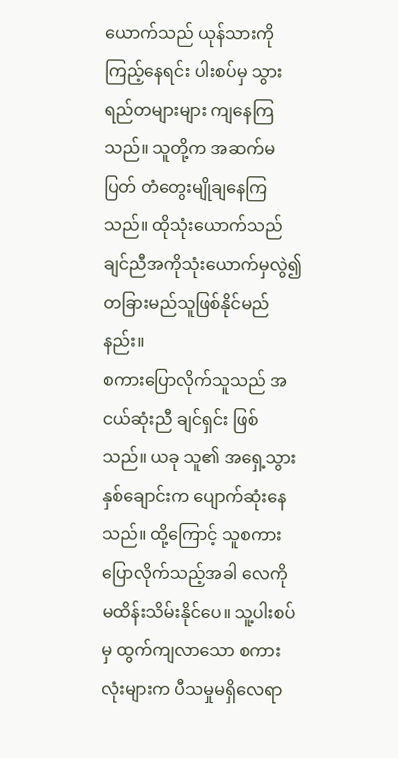ယောက်သည် ယုန်သားကို ကြည့်နေရင်း ပါးစပ်မှ သွားရည်တများများ ကျနေကြသည်။ သူတို့က အဆက်မပြတ် တံတွေးမျိုချနေကြသည်။ ထိုသုံးယောက်သည် ချင်ညီအကိုသုံးယောက်မှလွဲ၍ တခြားမည်သူဖြစ်နိုင်မည်နည်း။
စကားပြောလိုက်သူသည် အငယ်ဆုံးညီ ချင်ရှင်း ဖြစ်သည်။ ယခု သူ၏ အရှေ့သွားနှစ်ချောင်းက ပျောက်ဆုံးနေသည်။ ထို့ကြောင့် သူစကားပြောလိုက်သည့်အခါ လေကို မထိန်းသိမ်းနိုင်ပေ။ သူ့ပါးစပ်မှ ထွက်ကျလာသော စကားလုံးများက ပီသမှုမရှိလေရာ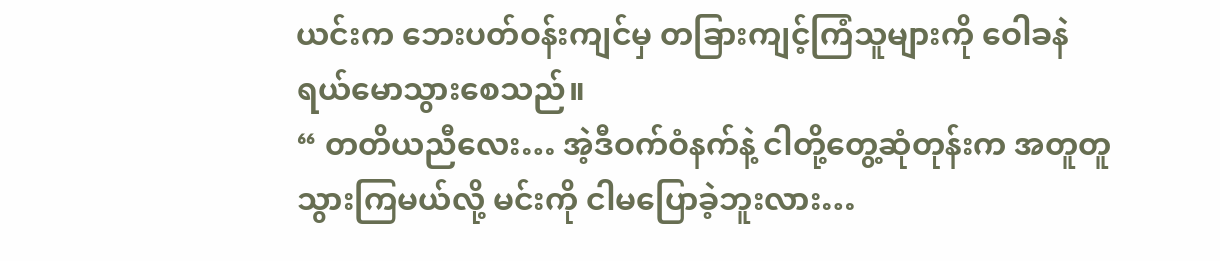ယင်းက ဘေးပတ်ဝန်းကျင်မှ တခြားကျင့်ကြံသူများကို ဝေါခနဲ ရယ်မောသွားစေသည်။
“ တတိယညီလေး… အဲ့ဒီဝက်ဝံနက်နဲ့ ငါတို့တွေ့ဆုံတုန်းက အတူတူသွားကြမယ်လို့ မင်းကို ငါမပြောခဲ့ဘူးလား…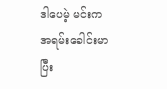ဒါပေမဲ့ မင်းက အရမ်းခေါင်းမာပြီး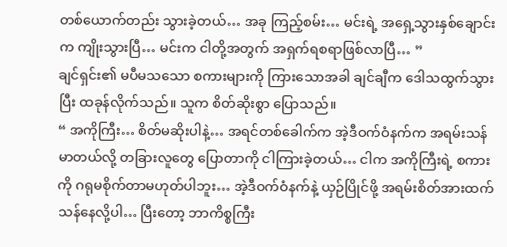တစ်ယောက်တည်း သွားခဲ့တယ်… အခု ကြည့်စမ်း… မင်းရဲ့ အရှေ့သွားနှစ်ချောင်းက ကျိုးသွားပြီ… မင်းက ငါတို့အတွက် အရှက်ရစရာဖြစ်လာပြီ… ”
ချင်ရှင်း၏ မပီမသသော စကားများကို ကြားသောအခါ ချင်ချီက ဒေါသထွက်သွားပြီး ထခုန်လိုက်သည်။ သူက စိတ်ဆိုးစွာ ပြောသည်။
“ အကိုကြီး… စိတ်မဆိုးပါနဲ့… အရင်တစ်ခေါက်က အဲ့ဒီဝက်ဝံနက်က အရမ်းသန်မာတယ်လို့ တခြားလူတွေ ပြောတာကို ငါကြားခဲ့တယ်… ငါက အကိုကြီးရဲ့ စကားကို ဂရုမစိုက်တာမဟုတ်ပါဘူး… အဲ့ဒီဝက်ဝံနက်နဲ့ ယှဉ်ပြိုင်ဖို့ အရမ်းစိတ်အားထက်သန်နေလို့ပါ… ပြီးတော့ ဘာကိစ္စကြီး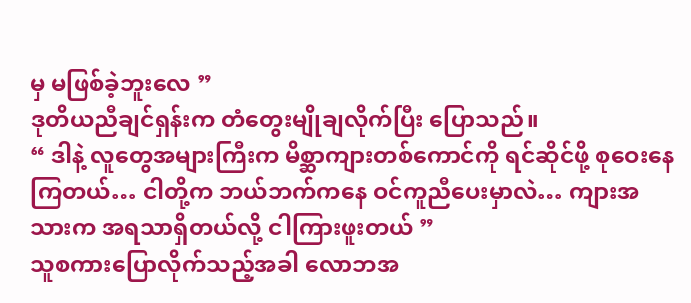မှ မဖြစ်ခဲ့ဘူးလေ ”
ဒုတိယညီချင်ရှန်းက တံတွေးမျိုချလိုက်ပြီး ပြောသည်။
“ ဒါနဲ့ လူတွေအများကြီးက မိစ္ဆာကျားတစ်ကောင်ကို ရင်ဆိုင်ဖို့ စုဝေးနေကြတယ်… ငါတို့က ဘယ်ဘက်ကနေ ဝင်ကူညီပေးမှာလဲ… ကျားအသားက အရသာရှိတယ်လို့ ငါကြားဖူးတယ် ”
သူစကားပြောလိုက်သည့်အခါ လောဘအ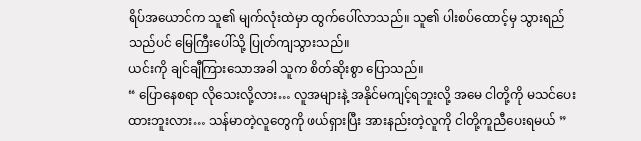ရိပ်အယောင်က သူ၏ မျက်လုံးထဲမှာ ထွက်ပေါ်လာသည်။ သူ၏ ပါးစပ်ထောင့်မှ သွားရည်သည်ပင် မြေကြီးပေါ်သို့ ပြုတ်ကျသွားသည်။
ယင်းကို ချင်ချီကြားသောအခါ သူက စိတ်ဆိုးစွာ ပြောသည်။
“ ပြောနေစရာ လိုသေးလို့လား… လူအများနဲ့ အနိုင်မကျင့်ရဘူးလို့ အမေ ငါတို့ကို မသင်ပေးထားဘူးလား… သန်မာတဲ့လူတွေကို ဖယ်ရှားပြီး အားနည်းတဲ့လူကို ငါတို့ကူညီပေးရမယ် ”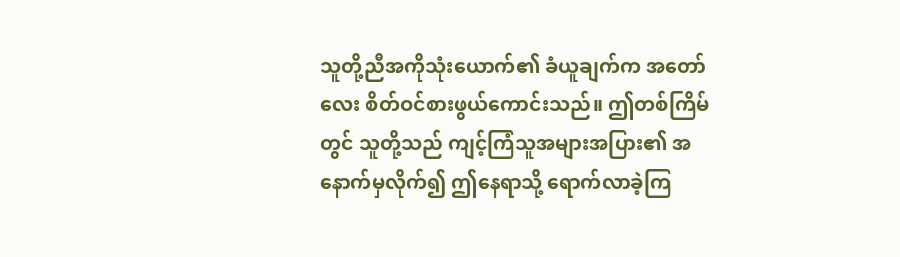သူတို့ညီအကိုသုံးယောက်၏ ခံယူချက်က အတော်လေး စိတ်ဝင်စားဖွယ်ကောင်းသည်။ ဤတစ်ကြိမ်တွင် သူတို့သည် ကျင့်ကြံသူအများအပြား၏ အနောက်မှလိုက်၍ ဤနေရာသို့ ရောက်လာခဲ့ကြ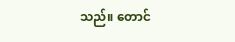သည်။ တောင်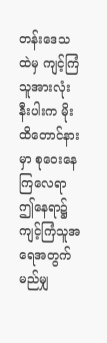တန်းဒေသထဲမှ ကျင့်ကြံသူအားလုံးနီးပါးက မိုးထိတောင်နားမှာ စုဝေးနေကြလေရာ ဤနေရာ၌ ကျင့်ကြံသူအရေအတွက် မည်မျှ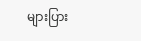များပြား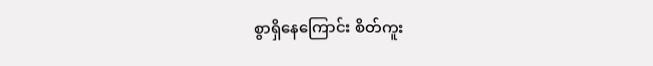စွာရှိနေကြောင်း စိတ်ကူး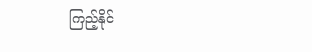ကြည့်နိုင်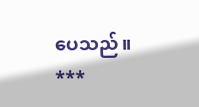ပေသည်။
***